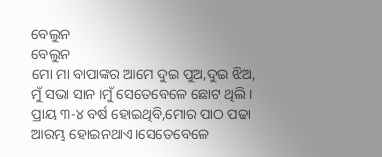ବେଲୁନ
ବେଲୁନ
ମୋ ମା ବାପାଙ୍କର ଆମେ ଦୁଇ ପୁଅ,ଦୁଇ ଝିଅ, ମୁଁ ସଭା ସାନ ।ମୁଁ ସେତେବେଳେ ଛୋଟ ଥିଲି । ପ୍ରାୟ ୩-୪ ବର୍ଷ ହୋଇଥିବି,ମୋର ପାଠ ପଢା ଆରମ୍ଭ ହୋଇନଥାଏ।ସେତେବେଳେ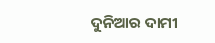ଦୁନିଆର ଦାମୀ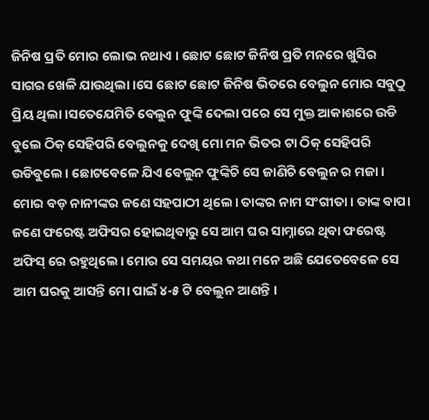ଜିନିଷ ପ୍ରତି ମୋର ଲୋଭ ନଥାଏ । ଛୋଟ ଛୋଟ ଜିନିଷ ପ୍ରତି ମନରେ ଖୁସିର ସାଗର ଖେଳି ଯାଉଥିଲା ।ସେ ଛୋଟ ଛୋଟ ଜିନିଷ ଭିତରେ ବେଲୁନ ମୋର ସବୁଠୁ ପ୍ରିୟ ଥିଲା।ସତେଯେମିତି ବେଲୁନ ଫୁଙ୍କି ଦେଲା ପରେ ସେ ମୁକ୍ତ ଆକାଶରେ ଉଡି ବୁଲେ ଠିକ୍ ସେହିପରି ବେଲୁନକୁ ଦେଖି ମୋ ମନ ଭିତର ଟା ଠିକ୍ ସେହିପରି ଉଡିବୁଲେ। ଛୋଟବେଳେ ଯିଏ ବେଲୁନ ଫୁଙ୍କିଚି ସେ ଜାଣିଚି ବେଲୁନ ର ମଜା।
ମୋର ବଡ଼ ନାନୀଙ୍କର ଜଣେ ସହପାଠୀ ଥିଲେ। ତାଙ୍କର ନାମ ସଂଗୀତା । ତାଙ୍କ ବାପା ଜଣେ ଫରେଷ୍ଟ ଅଫିସର ହୋଇଥିବାରୁ ସେ ଆମ ଘର ସାମ୍ନାରେ ଥିବା ଫରେଷ୍ଟ ଅଫିସ୍ ରେ ରହୁଥିଲେ। ମୋର ସେ ସମୟର କଥା ମନେ ଅଛି ଯେତେବେଳେ ସେ ଆମ ଘରକୁ ଆସନ୍ତି ମୋ ପାଇଁ ୪-୫ ଟି ବେଲୁନ ଆଣନ୍ତି ।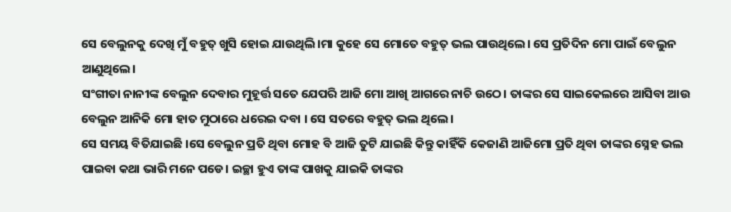ସେ ବେଲୁନକୁ ଦେଖି ମୁଁ ବହୁତ୍ ଖୁସି ହୋଇ ଯାଉଥିଲି।ମା କୁହେ ସେ ମୋତେ ବହୁତ୍ ଭଲ ପାଉଥିଲେ। ସେ ପ୍ରତିଦିନ ମୋ ପାଇଁ ବେଲୁନ ଆଣୁଥିଲେ।
ସଂଗୀତା ନାନୀଙ୍କ ବେଲୁନ ଦେବାର ମୁହୂର୍ତ୍ତ ସତେ ଯେପରି ଆଜି ମୋ ଆଖି ଆଗରେ ନାଚି ଉଠେ। ତାଙ୍କର ସେ ସାଇକେଲରେ ଆସିବା ଆଉ ବେଲୁନ ଆନିକି ମୋ ହାତ ମୁଠାରେ ଧରେଇ ଦବା । ସେ ସତରେ ବହୁତ୍ ଭଲ ଥିଲେ।
ସେ ସମୟ ବିତିଯାଇଛି ।ସେ ବେଲୁନ ପ୍ରତି ଥିବା ମୋହ ବି ଆଜି ତୁଟି ଯାଇଛି କିନ୍ତୁ କାହିଁକି କେଜାଣି ଆଜିମୋ ପ୍ରତି ଥିବା ତାଙ୍କର ସ୍ନେହ ଭଲ ପାଇବା କଥା ଭାରି ମନେ ପଡେ। ଇଚ୍ଛା ହୁଏ ତାଙ୍କ ପାଖକୁ ଯାଇକି ତାଙ୍କର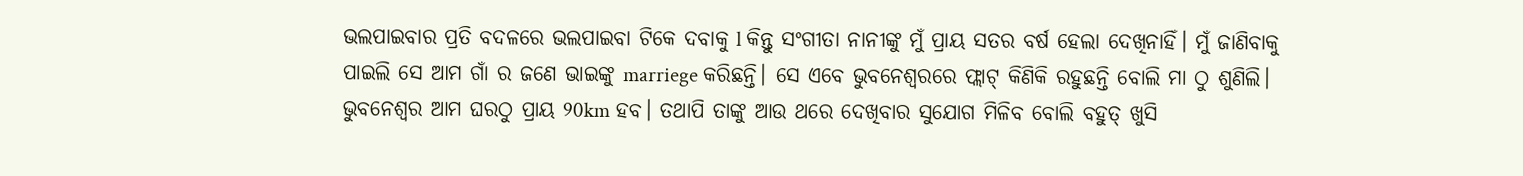ଭଲପାଇବାର ପ୍ରତି ବଦଳରେ ଭଲପାଇବା ଟିକେ ଦବାକୁ l କିନ୍ତୁ ସଂଗୀତା ନାନୀଙ୍କୁ ମୁଁ ପ୍ରାୟ ସତର ବର୍ଷ ହେଲା ଦେଖିନାହିଁ। ମୁଁ ଜାଣିବାକୁ ପାଇଲି ସେ ଆମ ଗାଁ ର ଜଣେ ଭାଇଙ୍କୁ marriege କରିଛନ୍ତି। ସେ ଏବେ ଭୁବନେଶ୍ୱରରେ ଫ୍ଲାଟ୍ କିଣିକି ରହୁଛନ୍ତି ବୋଲି ମା ଠୁ ଶୁଣିଲି। ଭୁବନେଶ୍ୱର ଆମ ଘରଠୁ ପ୍ରାୟ 90km ହବ। ତଥାପି ତାଙ୍କୁ ଆଉ ଥରେ ଦେଖିବାର ସୁଯୋଗ ମିଳିବ ବୋଲି ବହୁତ୍ ଖୁସି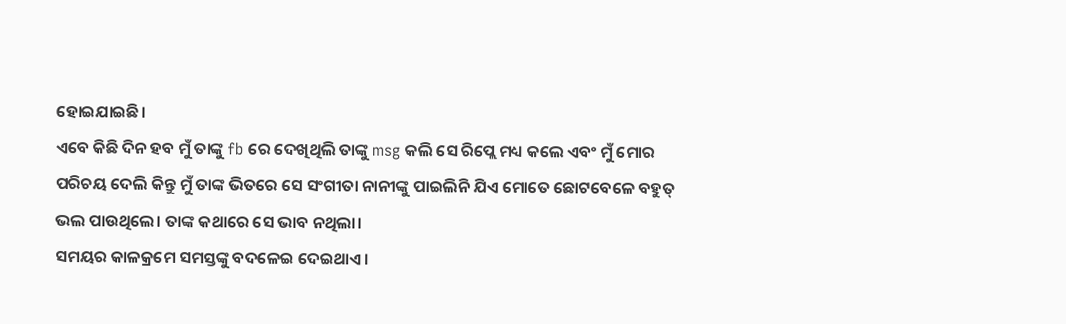ହୋଇଯାଇଛି।
ଏବେ କିଛି ଦିନ ହବ ମୁଁ ତାଙ୍କୁ fb ରେ ଦେଖିଥିଲି ତାଙ୍କୁ msg କଲି ସେ ରିପ୍ଲେ ମଧ୍ୟ କଲେ ଏବଂ ମୁଁ ମୋର ପରିଚୟ ଦେଲି କିନ୍ତୁ ମୁଁ ତାଙ୍କ ଭିତରେ ସେ ସଂଗୀତା ନାନୀଙ୍କୁ ପାଇଲିନି ଯିଏ ମୋତେ ଛୋଟବେଳେ ବହୁତ୍ ଭଲ ପାଉଥିଲେ। ତାଙ୍କ କଥାରେ ସେ ଭାବ ନଥିଲା।
ସମୟର କାଳକ୍ରମେ ସମସ୍ତଙ୍କୁ ବଦଳେଇ ଦେଇଥାଏ।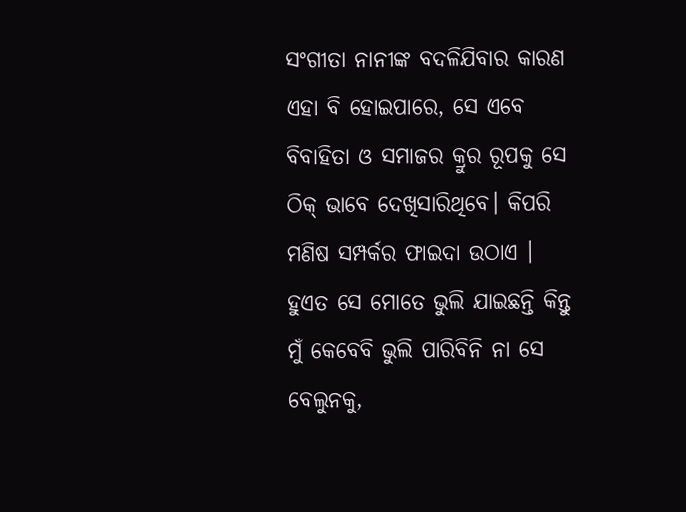ସଂଗୀତା ନାନୀଙ୍କ ବଦଳିଯିବାର କାରଣ ଏହା ବି ହୋଇପାରେ, ସେ ଏବେ ବିବାହିତା ଓ ସମାଜର କ୍ରୁର ରୂପକୁ ସେ ଠିକ୍ ଭାବେ ଦେଖିସାରିଥିବେ। କିପରି ମଣିଷ ସମ୍ପର୍କର ଫାଇଦା ଉଠାଏ । ହୁଏତ ସେ ମୋତେ ଭୁଲି ଯାଇଛନ୍ତି କିନ୍ତୁ ମୁଁ କେବେବି ଭୁଲି ପାରିବିନି ନା ସେ ବେଲୁନକୁ,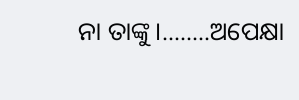ନା ତାଙ୍କୁ।........ଅପେକ୍ଷା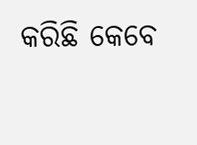କରିଛି କେବେ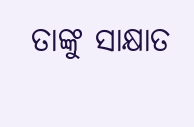ତାଙ୍କୁ ସାକ୍ଷାତ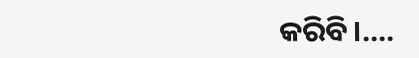କରିବି।....